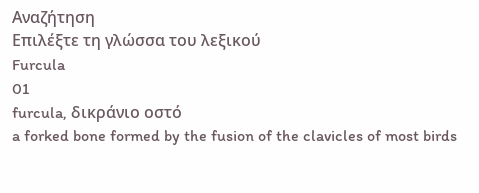Αναζήτηση
Επιλέξτε τη γλώσσα του λεξικού
Furcula
01
furcula, δικράνιο οστό
a forked bone formed by the fusion of the clavicles of most birds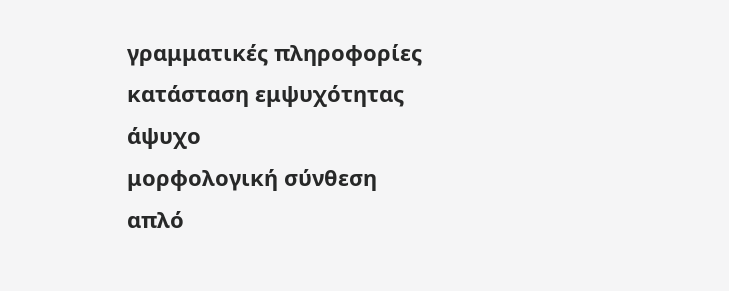γραμματικές πληροφορίες
κατάσταση εμψυχότητας
άψυχο
μορφολογική σύνθεση
απλό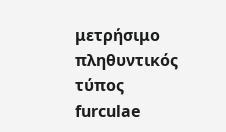μετρήσιμο
πληθυντικός τύπος
furculae